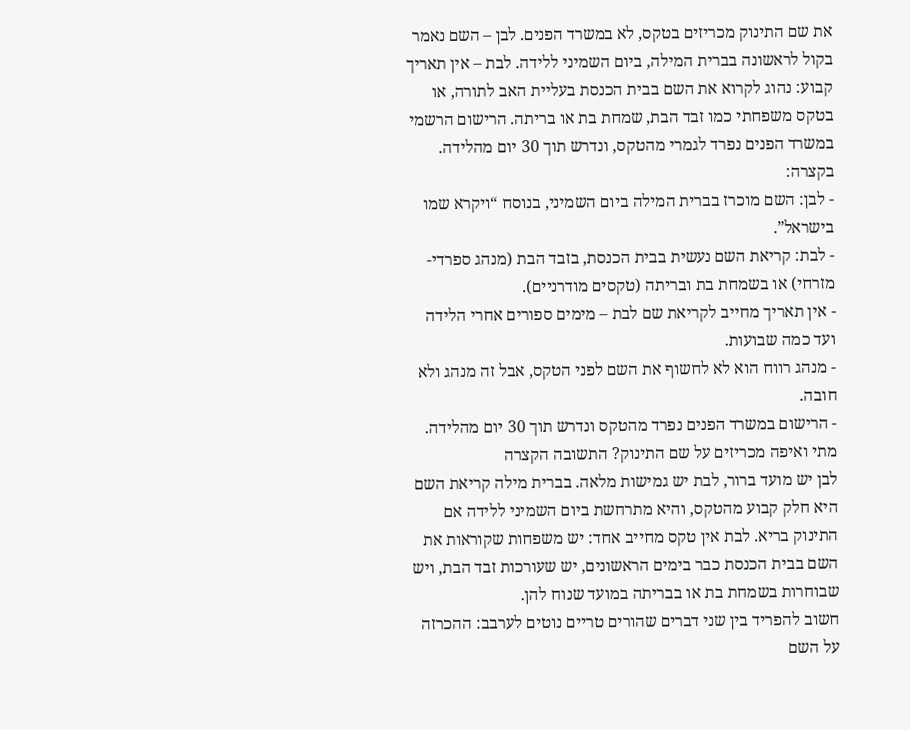את שם התינוק מכריזים בטקס, לא במשרד הפנים. לבן – השם נאמר בקול לראשונה בברית המילה, ביום השמיני ללידה. לבת – אין תאריך קבוע: נהוג לקרוא את השם בבית הכנסת בעליית האב לתורה, או בטקס משפחתי כמו זבד הבת, שמחת בת או בריתה. הרישום הרשמי במשרד הפנים נפרד לגמרי מהטקס, ונדרש תוך 30 יום מהלידה.
בקצרה:
- לבן: השם מוכרז בברית המילה ביום השמיני, בנוסח “ויקרא שמו בישראל”.
- לבת: קריאת השם נעשית בבית הכנסת, בזבד הבת (מנהג ספרדי-מזרחי) או בשמחת בת ובריתה (טקסים מודרניים).
- אין תאריך מחייב לקריאת שם לבת – מימים ספורים אחרי הלידה ועד כמה שבועות.
- מנהג רווח הוא לא לחשוף את השם לפני הטקס, אבל זה מנהג ולא חובה.
- הרישום במשרד הפנים נפרד מהטקס ונדרש תוך 30 יום מהלידה.
מתי ואיפה מכריזים על שם התינוק? התשובה הקצרה
לבן יש מועד ברור, לבת יש גמישות מלאה. בברית מילה קריאת השם היא חלק קבוע מהטקס, והיא מתרחשת ביום השמיני ללידה אם התינוק בריא. לבת אין טקס מחייב אחד: יש משפחות שקוראות את השם בבית הכנסת כבר בימים הראשונים, יש שעורכות זבד הבת, ויש שבוחרות בשמחת בת או בבריתה במועד שנוח להן.
חשוב להפריד בין שני דברים שהורים טריים נוטים לערבב: ההכרזה על השם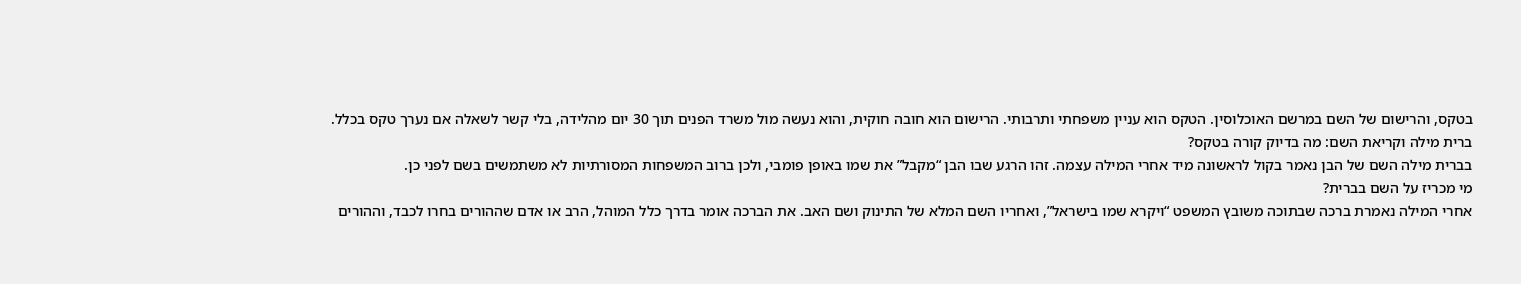בטקס, והרישום של השם במרשם האוכלוסין. הטקס הוא עניין משפחתי ותרבותי. הרישום הוא חובה חוקית, והוא נעשה מול משרד הפנים תוך 30 יום מהלידה, בלי קשר לשאלה אם נערך טקס בכלל.
ברית מילה וקריאת השם: מה בדיוק קורה בטקס?
בברית מילה השם של הבן נאמר בקול לראשונה מיד אחרי המילה עצמה. זהו הרגע שבו הבן “מקבל” את שמו באופן פומבי, ולכן ברוב המשפחות המסורתיות לא משתמשים בשם לפני כן.
מי מכריז על השם בברית?
אחרי המילה נאמרת ברכה שבתוכה משובץ המשפט “ויקרא שמו בישראל”, ואחריו השם המלא של התינוק ושם האב. את הברכה אומר בדרך כלל המוהל, הרב או אדם שההורים בחרו לכבד, וההורים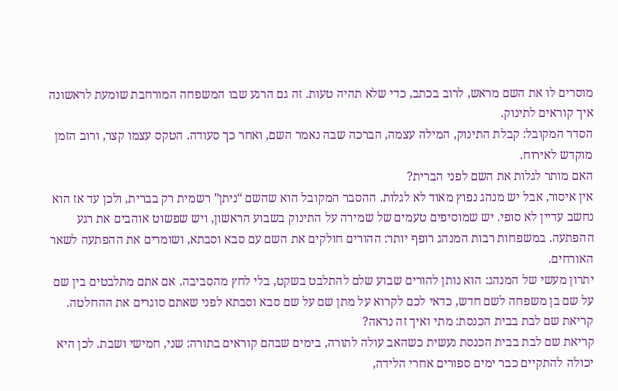מוסרים לו את השם מראש, לרוב בכתב, כדי שלא תהיה טעות. זה גם הרגע שבו המשפחה המורחבת שומעת לראשונה איך קוראים לתינוק.
הסדר המקובל: קבלת התינוק, המילה עצמה, הברכה שבה נאמר השם, ואחר כך סעודה. הטקס עצמו קצר, ורוב הזמן מוקדש לאירוח.
האם מותר לגלות את השם לפני הברית?
אין איסור, אבל יש מנהג נפוץ מאוד לא לגלות. ההסבר המקובל הוא שהשם “ניתן” רשמית רק בברית, ולכן עד אז הוא נחשב עדיין לא סופי. יש שמוסיפים טעמים של שמירה על התינוק בשבוע הראשון, ויש שפשוט אוהבים את רגע ההפתעה. במשפחות רבות המנהג רופף יותר: ההורים חולקים את השם עם סבא וסבתא, ושומרים את ההפתעה לשאר האורחים.
יתרון מעשי של המנהג: הוא נותן להורים שבוע שלם להתלבט בשקט, בלי לחץ מהסביבה. אם אתם מתלבטים בין שם על שם בן משפחה לשם חדש, כדאי לכם לקרוא על מתן שם על שם סבא וסבתא לפני שאתם סוגרים את ההחלטה.
קריאת שם לבת בבית הכנסת: מתי ואיך זה נראה?
קריאת שם לבת בבית הכנסת נעשית כשהאב עולה לתורה, בימים שבהם קוראים בתורה: שני, חמישי ושבת. לכן היא יכולה להתקיים כבר ימים ספורים אחרי הלידה,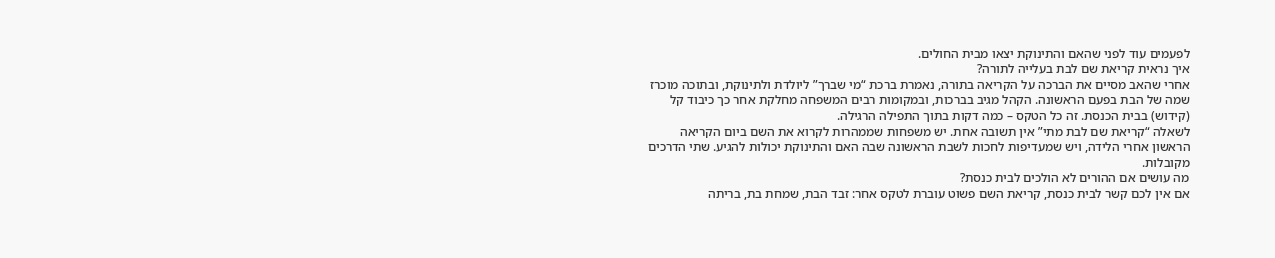לפעמים עוד לפני שהאם והתינוקת יצאו מבית החולים.
איך נראית קריאת שם לבת בעלייה לתורה?
אחרי שהאב מסיים את הברכה על הקריאה בתורה, נאמרת ברכת “מי שברך” ליולדת ולתינוקת, ובתוכה מוכרז שמה של הבת בפעם הראשונה. הקהל מגיב בברכות, ובמקומות רבים המשפחה מחלקת אחר כך כיבוד קל (קידוש) בבית הכנסת. זה כל הטקס – כמה דקות בתוך התפילה הרגילה.
לשאלה “קריאת שם לבת מתי” אין תשובה אחת. יש משפחות שממהרות לקרוא את השם ביום הקריאה הראשון אחרי הלידה, ויש שמעדיפות לחכות לשבת הראשונה שבה האם והתינוקת יכולות להגיע. שתי הדרכים מקובלות.
מה עושים אם ההורים לא הולכים לבית כנסת?
אם אין לכם קשר לבית כנסת, קריאת השם פשוט עוברת לטקס אחר: זבד הבת, שמחת בת, בריתה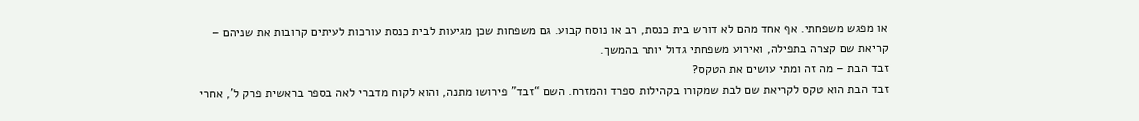או מפגש משפחתי. אף אחד מהם לא דורש בית כנסת, רב או נוסח קבוע. גם משפחות שכן מגיעות לבית כנסת עורכות לעיתים קרובות את שניהם – קריאת שם קצרה בתפילה, ואירוע משפחתי גדול יותר בהמשך.
זבד הבת – מה זה ומתי עושים את הטקס?
זבד הבת הוא טקס לקריאת שם לבת שמקורו בקהילות ספרד והמזרח. השם “זבד” פירושו מתנה, והוא לקוח מדברי לאה בספר בראשית פרק ל’, אחרי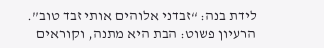לידת בנה: “זבדני אלוהים אותי זבד טוב”. הרעיון פשוט: הבת היא מתנה, וקוראים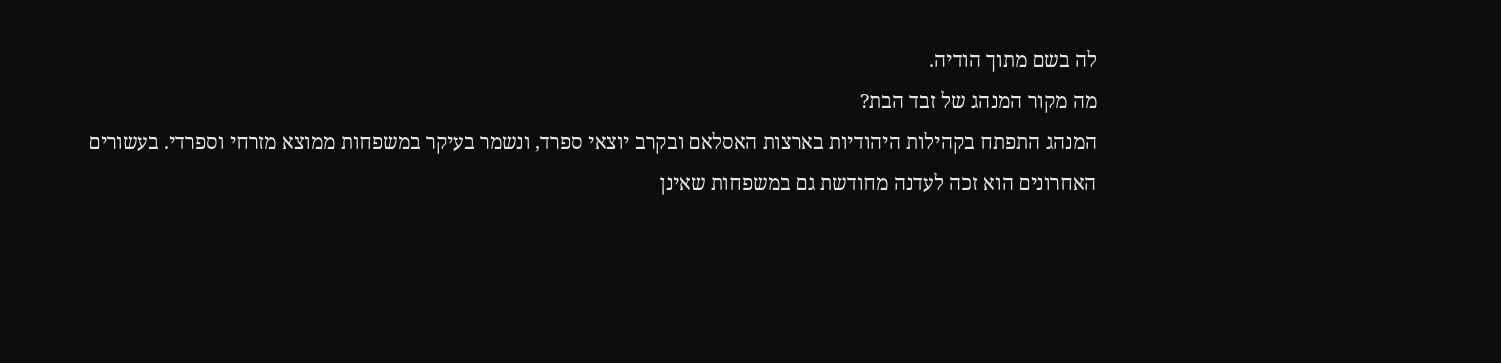לה בשם מתוך הודיה.
מה מקור המנהג של זבד הבת?
המנהג התפתח בקהילות היהודיות בארצות האסלאם ובקרב יוצאי ספרד, ונשמר בעיקר במשפחות ממוצא מזרחי וספרדי. בעשורים האחרונים הוא זכה לעדנה מחודשת גם במשפחות שאינן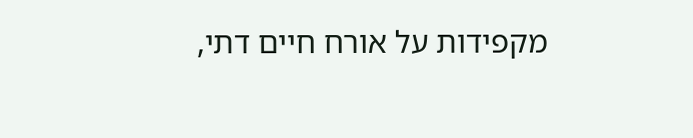מקפידות על אורח חיים דתי,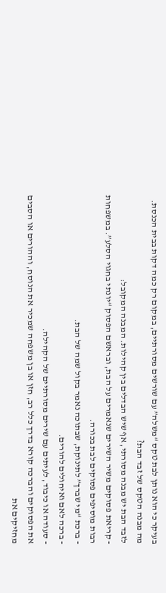בעיקר כי הוא נותן לבת טקס “משלה” עם שורשים מסורתיים, במקום רק כמה דקות בבית הכנסת.
מה מבנה הטקס של זבד הבת?
לזבד הבת יש מבנה מסורתי, אף שיש הבדלים בין קהילות. המבנה המקובל:
- קריאת פסוקים משיר השירים שנאמרים על הבת, ובראשם הפסוק “יונתי בחגוי הסלע”. במשפחות רבות מוסיפים פסוקים לבת בכורה.
- ברכת “מי שברך” לתינוקת, שבתוכה נאמר בקול שמה של הבת.
- ברכה לאם ואיחולים להורים.
- סעודה או כיבוד, לעיתים עם שירים מסורתיים של הקהילה.
את הפסוקים והברכה קורא בדרך כלל רב, חזן או בן משפחה שמכיר את הנוסח, וההורים או הסבים מחזיקים את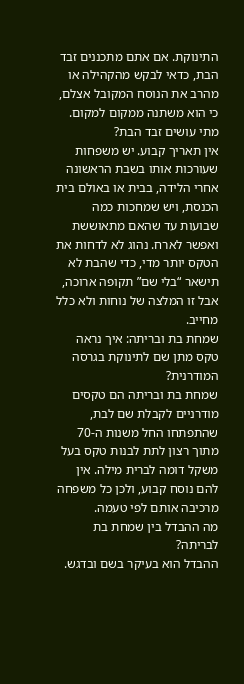התינוקת. אם אתם מתכננים זבד הבת, כדאי לבקש מהקהילה או מהרב את הנוסח המקובל אצלם, כי הוא משתנה ממקום למקום.
מתי עושים זבד הבת?
אין תאריך קבוע. יש משפחות שעורכות אותו בשבת הראשונה אחרי הלידה, בבית או באולם בית הכנסת, ויש שמחכות כמה שבועות עד שהאם מתאוששת ואפשר לארח. נהוג לא לדחות את הטקס יותר מדי, כדי שהבת לא תישאר “בלי שם” תקופה ארוכה, אבל זו המלצה של נוחות ולא כלל מחייב.
שמחת בת ובריתה: איך נראה טקס מתן שם לתינוקת בגרסה המודרנית?
שמחת בת ובריתה הם טקסים מודרניים לקבלת שם לבת, שהתפתחו החל משנות ה-70 מתוך רצון לתת לבנות טקס בעל משקל דומה לברית מילה. אין להם נוסח קבוע, ולכן כל משפחה מרכיבה אותם לפי טעמה.
מה ההבדל בין שמחת בת לבריתה?
ההבדל הוא בעיקר בשם ובדגש.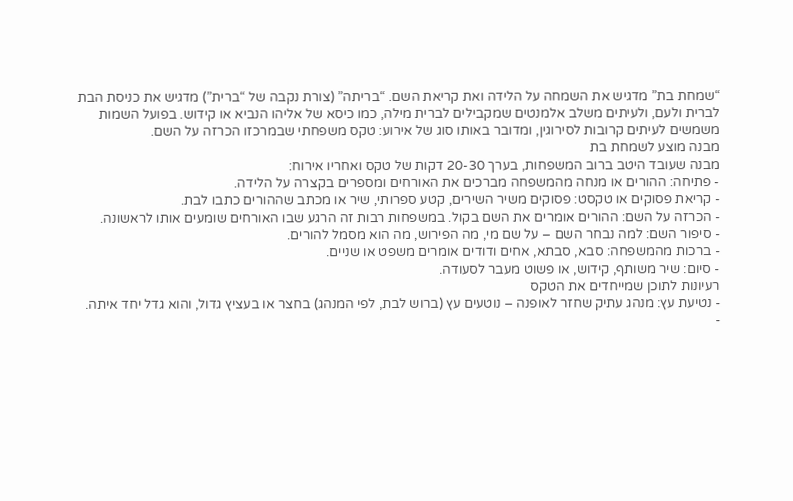“שמחת בת” מדגיש את השמחה על הלידה ואת קריאת השם. “בריתה” (צורת נקבה של “ברית”) מדגיש את כניסת הבת לברית ולעם, ולעיתים משלב אלמנטים שמקבילים לברית מילה, כמו כיסא של אליהו הנביא או קידוש. בפועל השמות משמשים לעיתים קרובות לסירוגין, ומדובר באותו סוג של אירוע: טקס משפחתי שבמרכזו הכרזה על השם.
מבנה מוצע לשמחת בת
מבנה שעובד היטב ברוב המשפחות, בערך 20-30 דקות של טקס ואחריו אירוח:
- פתיחה: ההורים או מנחה מהמשפחה מברכים את האורחים ומספרים בקצרה על הלידה.
- קריאת פסוקים או טקסט: פסוקים משיר השירים, קטע ספרותי, שיר או מכתב שההורים כתבו לבת.
- הכרזה על השם: ההורים אומרים את השם בקול. במשפחות רבות זה הרגע שבו האורחים שומעים אותו לראשונה.
- סיפור השם: למה נבחר השם – על שם מי, מה הפירוש, מה הוא מסמל להורים.
- ברכות מהמשפחה: סבא, סבתא, אחים ודודים אומרים משפט או שניים.
- סיום: שיר משותף, קידוש, או פשוט מעבר לסעודה.
רעיונות לתוכן שמייחדים את הטקס
- נטיעת עץ: מנהג עתיק שחזר לאופנה – נוטעים עץ (ברוש לבת, לפי המנהג) בחצר או בעציץ גדול, והוא גדל יחד איתה.
-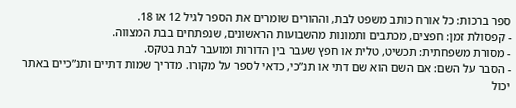ספר ברכות: כל אורח כותב משפט לבת, וההורים שומרים את הספר לגיל 12 או 18.
- קפסולת זמן: חפצים, מכתבים ותמונות מהשבועות הראשונים, שנפתחים בבת המצווה.
- מסורת משפחתית: תכשיט, טלית או חפץ שעבר בין הדורות ומועבר לבת בטקס.
- הסבר על השם: אם השם הוא שם דתי או תנ”כי, כדאי לספר על מקורו. מדריך שמות דתיים ותנ”כיים באתר יכול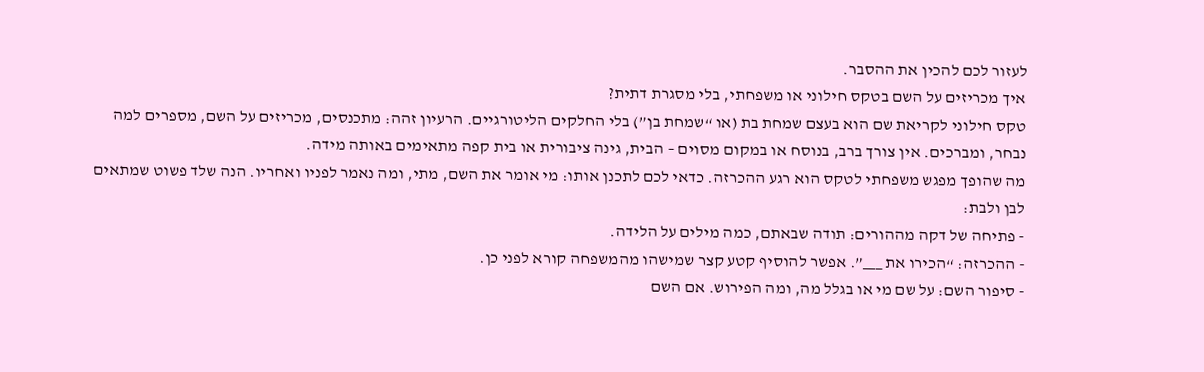לעזור לכם להכין את ההסבר.
איך מכריזים על השם בטקס חילוני או משפחתי, בלי מסגרת דתית?
טקס חילוני לקריאת שם הוא בעצם שמחת בת (או “שמחת בן”) בלי החלקים הליטורגיים. הרעיון זהה: מתכנסים, מכריזים על השם, מספרים למה נבחר, ומברכים. אין צורך ברב, בנוסח או במקום מסוים – הבית, גינה ציבורית או בית קפה מתאימים באותה מידה.
מה שהופך מפגש משפחתי לטקס הוא רגע ההכרזה. כדאי לכם לתכנן אותו: מי אומר את השם, מתי, ומה נאמר לפניו ואחריו. הנה שלד פשוט שמתאים לבן ולבת:
- פתיחה של דקה מההורים: תודה שבאתם, כמה מילים על הלידה.
- ההכרזה: “הכירו את ___”. אפשר להוסיף קטע קצר שמישהו מהמשפחה קורא לפני כן.
- סיפור השם: על שם מי או בגלל מה, ומה הפירוש. אם השם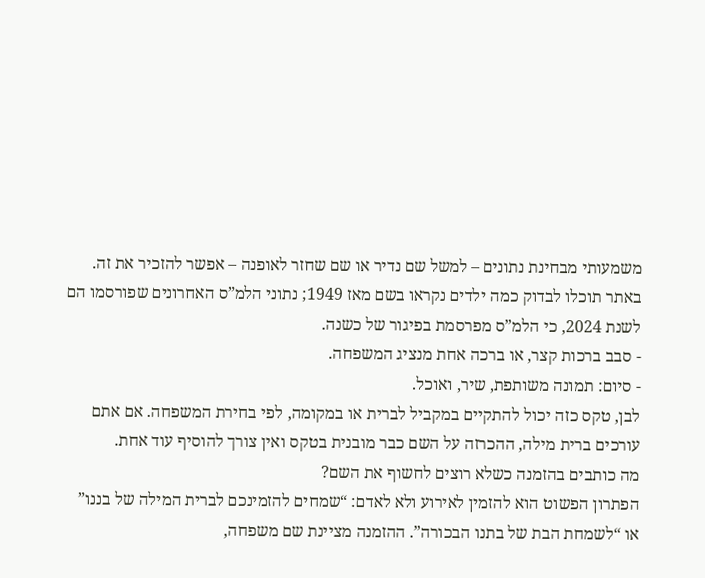משמעותי מבחינת נתונים – למשל שם נדיר או שם שחזר לאופנה – אפשר להזכיר את זה. באתר תוכלו לבדוק כמה ילדים נקראו בשם מאז 1949; נתוני הלמ”ס האחרונים שפורסמו הם לשנת 2024, כי הלמ”ס מפרסמת בפיגור של כשנה.
- סבב ברכות קצר, או ברכה אחת מנציג המשפחה.
- סיום: תמונה משותפת, שיר, ואוכל.
לבן, טקס כזה יכול להתקיים במקביל לברית או במקומה, לפי בחירת המשפחה. אם אתם עורכים ברית מילה, ההכרזה על השם כבר מובנית בטקס ואין צורך להוסיף עוד אחת.
מה כותבים בהזמנה כשלא רוצים לחשוף את השם?
הפתרון הפשוט הוא להזמין לאירוע ולא לאדם: “שמחים להזמינכם לברית המילה של בננו” או “לשמחת הבת של בתנו הבכורה”. ההזמנה מציינת שם משפחה,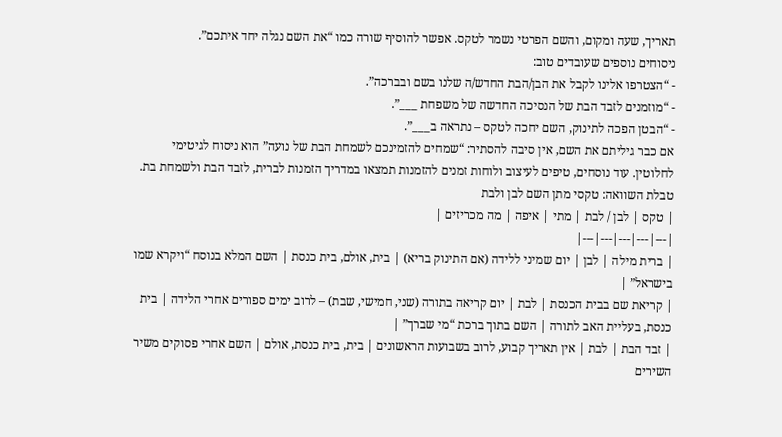תאריך, שעה ומקום, והשם הפרטי נשמר לטקס. אפשר להוסיף שורה כמו “את השם נגלה יחד איתכם”.
ניסוחים נוספים שעובדים טוב:
- “הצטרפו אלינו לקבל את הבן/הבת החדש/ה שלנו בשם ובברכה”.
- “מוזמנים לזבד הבת של הנסיכה החדשה של משפחת ___”.
- “הבטן הפכה לתינוק, השם יחכה לטקס – נתראה ב___”.
אם כבר גיליתם את השם, אין סיבה להסתיר: “שמחים להזמינכם לשמחת הבת של נועה” הוא ניסוח לגיטימי לחלוטין. עוד נוסחים, טיפים לעיצוב ולוחות זמנים להזמנות תמצאו במדריך הזמנות לברית, לזבד הבת ולשמחת בת.
טבלת השוואה: טקסי מתן השם לבן ולבת
| טקס | לבן / לבת | מתי | איפה | מה מכריזים |
|---|---|---|---|---|
| ברית מילה | לבן | יום שמיני ללידה (אם התינוק בריא) | בית, אולם, בית כנסת | השם המלא בנוסח “ויקרא שמו בישראל” |
| קריאת שם בבית הכנסת | לבת | יום קריאה בתורה (שני, חמישי, שבת) – לרוב ימים ספורים אחרי הלידה | בית כנסת, בעליית האב לתורה | השם בתוך ברכת “מי שברך” |
| זבד הבת | לבת | אין תאריך קבוע, לרוב בשבועות הראשונים | בית, בית כנסת, אולם | השם אחרי פסוקים משיר השירים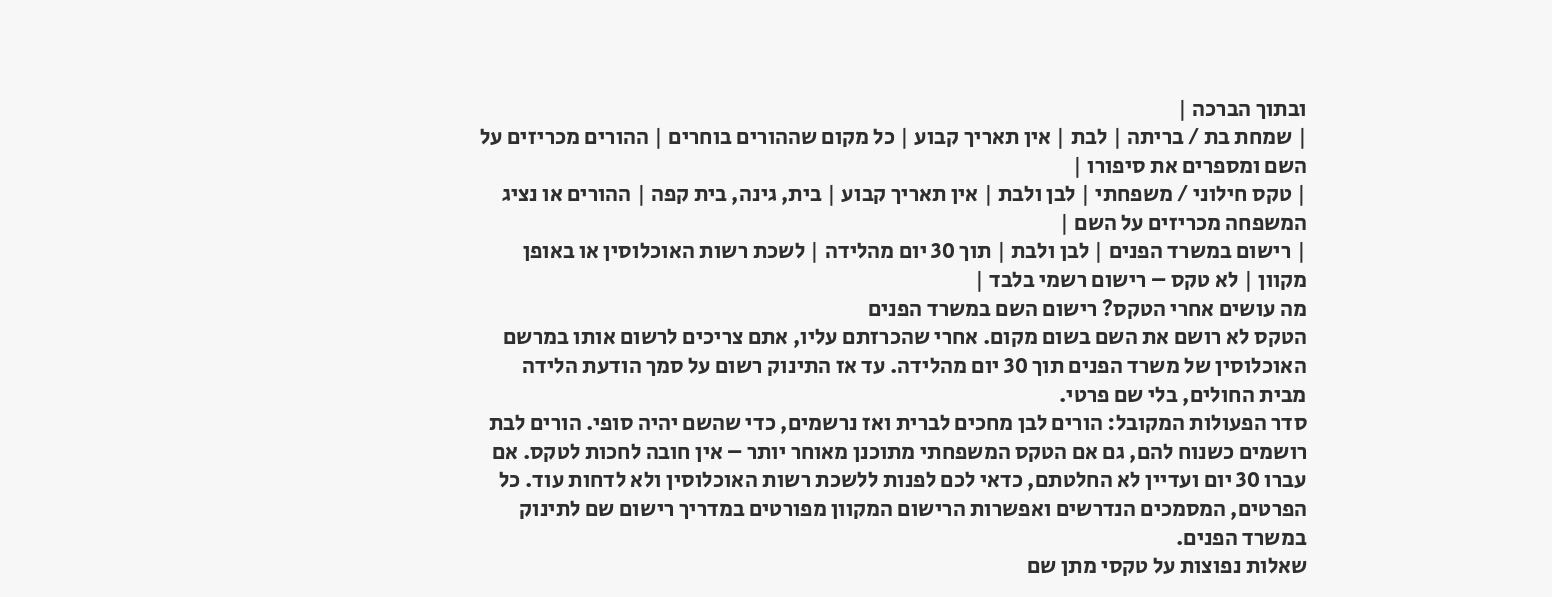ובתוך הברכה |
| שמחת בת / בריתה | לבת | אין תאריך קבוע | כל מקום שההורים בוחרים | ההורים מכריזים על השם ומספרים את סיפורו |
| טקס חילוני / משפחתי | לבן ולבת | אין תאריך קבוע | בית, גינה, בית קפה | ההורים או נציג המשפחה מכריזים על השם |
| רישום במשרד הפנים | לבן ולבת | תוך 30 יום מהלידה | לשכת רשות האוכלוסין או באופן מקוון | לא טקס – רישום רשמי בלבד |
מה עושים אחרי הטקס? רישום השם במשרד הפנים
הטקס לא רושם את השם בשום מקום. אחרי שהכרזתם עליו, אתם צריכים לרשום אותו במרשם האוכלוסין של משרד הפנים תוך 30 יום מהלידה. עד אז התינוק רשום על סמך הודעת הלידה מבית החולים, בלי שם פרטי.
סדר הפעולות המקובל: הורים לבן מחכים לברית ואז נרשמים, כדי שהשם יהיה סופי. הורים לבת רושמים כשנוח להם, גם אם הטקס המשפחתי מתוכנן מאוחר יותר – אין חובה לחכות לטקס. אם עברו 30 יום ועדיין לא החלטתם, כדאי לכם לפנות ללשכת רשות האוכלוסין ולא לדחות עוד. כל הפרטים, המסמכים הנדרשים ואפשרות הרישום המקוון מפורטים במדריך רישום שם לתינוק במשרד הפנים.
שאלות נפוצות על טקסי מתן שם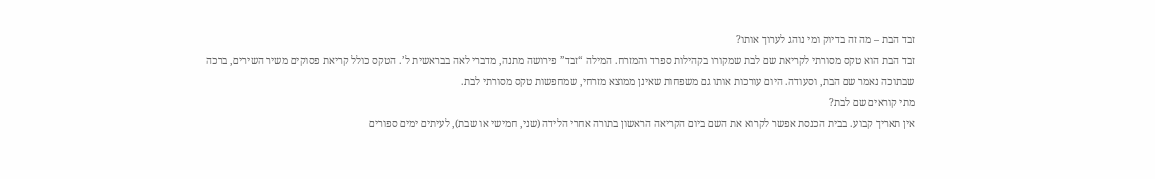זבד הבת – מה זה בדיוק ומי נוהג לערוך אותו?
זבד הבת הוא טקס מסורתי לקריאת שם לבת שמקורו בקהילות ספרד והמזרח. המילה “זבד” פירושה מתנה, מדברי לאה בבראשית ל’. הטקס כולל קריאת פסוקים משיר השירים, ברכה שבתוכה נאמר שם הבת, וסעודה. היום עורכות אותו גם משפחות שאינן ממוצא מזרחי, שמחפשות טקס מסורתי לבת.
מתי קוראים שם לבת?
אין תאריך קבוע. בבית הכנסת אפשר לקרוא את השם ביום הקריאה הראשון בתורה אחרי הלידה (שני, חמישי או שבת), לעיתים ימים ספורים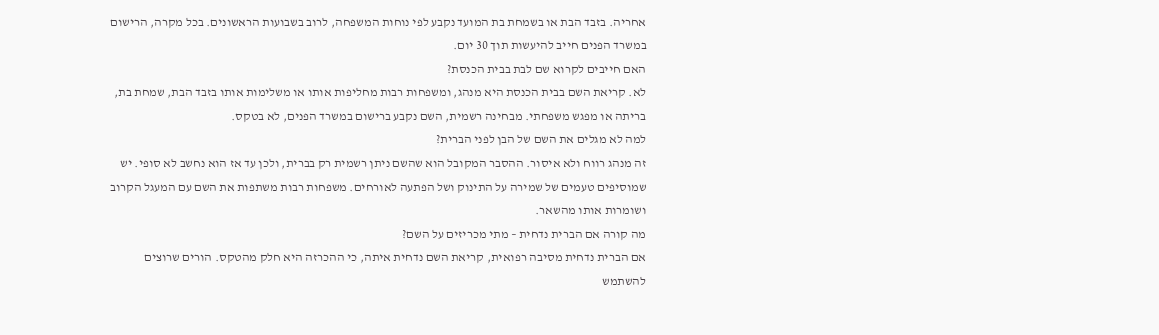אחריה. בזבד הבת או בשמחת בת המועד נקבע לפי נוחות המשפחה, לרוב בשבועות הראשונים. בכל מקרה, הרישום במשרד הפנים חייב להיעשות תוך 30 יום.
האם חייבים לקרוא שם לבת בבית הכנסת?
לא. קריאת השם בבית הכנסת היא מנהג, ומשפחות רבות מחליפות אותו או משלימות אותו בזבד הבת, שמחת בת, בריתה או מפגש משפחתי. מבחינה רשמית, השם נקבע ברישום במשרד הפנים, לא בטקס.
למה לא מגלים את השם של הבן לפני הברית?
זה מנהג רווח ולא איסור. ההסבר המקובל הוא שהשם ניתן רשמית רק בברית, ולכן עד אז הוא נחשב לא סופי. יש שמוסיפים טעמים של שמירה על התינוק ושל הפתעה לאורחים. משפחות רבות משתפות את השם עם המעגל הקרוב ושומרות אותו מהשאר.
מה קורה אם הברית נדחית – מתי מכריזים על השם?
אם הברית נדחית מסיבה רפואית, קריאת השם נדחית איתה, כי ההכרזה היא חלק מהטקס. הורים שרוצים להשתמש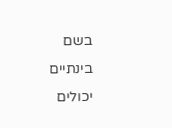בשם בינתיים יכולים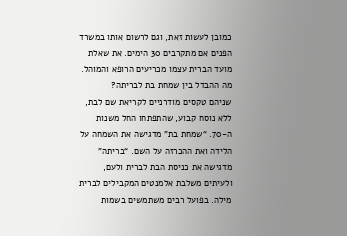כמובן לעשות זאת, וגם לרשום אותו במשרד הפנים אם מתקרבים 30 הימים. את שאלת מועד הברית עצמו מכריעים הרופא והמוהל.
מה ההבדל בין שמחת בת לבריתה?
שניהם טקסים מודרניים לקריאת שם לבת, ללא נוסח קבוע, שהתפתחו החל משנות ה-70. “שמחת בת” מדגישה את השמחה על הלידה ואת ההכרזה על השם. “בריתה” מדגישה את כניסת הבת לברית ולעם, ולעיתים משלבת אלמנטים המקבילים לברית מילה. בפועל רבים משתמשים בשמות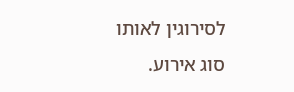לסירוגין לאותו סוג אירוע.